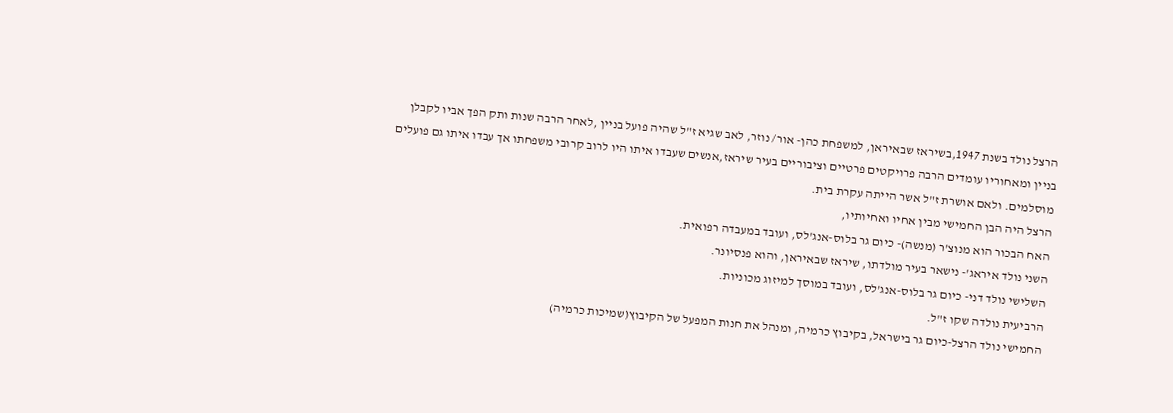הרצל נולד בשנת 1947,בשיראז שבאיראן, למשפחת כהן- אור/ נוזר, לאב שגיא ז"ל שהיה פועל בניין ,לאחר הרבה שנות ותק הפך אביו לקבלן בניין ומאחוריו עומדים הרבה פרויקטים פרטיים וציבוריים בעיר שיראז,אנשים שעבדו איתו היו לרוב קרובי משפחתו אך עבדו איתו גם פועלים מוסלמים. ולאם אושרת ז"ל אשר הייתה עקרת בית.
הרצל היה הבן החמישי מבין אחיו ואחיותיו,
האח הבכור הוא מנוצ'ר (מנשה)- כיום גר בלוס-אנג'לס, ועובד במעבדה רפואית.
השני נולד איראג'- נישאר בעיר מולדתו, שיראז שבאיראן, והוא פנסיונר.
השלישי נולד דני- כיום גר בלוס-אנג'לס, ועובד במוסך למיזוג מכוניות.
הרביעית נולדה שקו ז"ל.
החמישי נולד הרצל-כיום גר בישראל, בקיבוץ כרמיה, ומנהל את חנות המפעל של הקיבוץ(שמיכות כרמיה)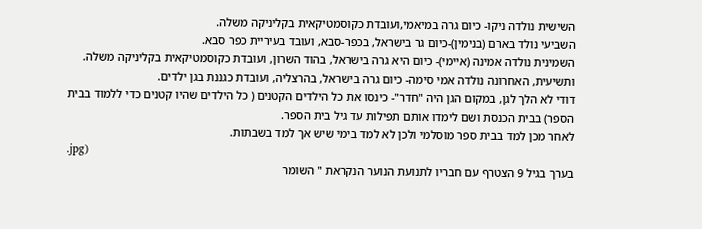השישית נולדה ניקו- כיום גרה במיאמי,ועובדת כקוסמטיקאית בקליניקה משלה.
השביעי נולד בארם (בנימין)-כיום גר בישראל, בכפר-סבא, ועובד בעיריית כפר סבא.
השמינית נולדה אמינה (איימי)- כיום היא גרה בישראל, בהוד השרון, ועובדת כקוסמטיקאית בקליניקה משלה.
ותשיעית, האחרונה נולדה אמי סימה- כיום גרה בישראל, בהרצליה, ועובדת כגננת בגן ילדים.
דודי לא הלך לגן, במקום הגן היה "חדר"- כינסו את כל הילדים הקטנים ( כל הילדים שהיו קטנים כדי ללמוד בבית הספר) בבית הכנסת ושם לימדו אותם תפילות עד גיל בית הספר.
לאחר מכן למד בבית ספר מוסלמי ולכן לא למד בימי שיש אך למד בשבתות.
.jpg)
בערך בגיל 9 הצטרף עם חבריו לתנועת הנוער הנקראת " השומר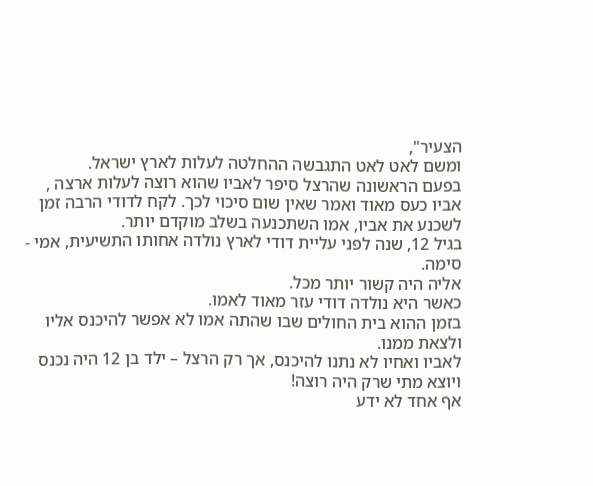הצעיר",
ומשם לאט לאט התגבשה ההחלטה לעלות לארץ ישראל.
בפעם הראשונה שהרצל סיפר לאביו שהוא רוצה לעלות ארצה , אביו כעס מאוד ואמר שאין שום סיכוי לכך. לקח לדודי הרבה זמן לשכנע את אביו, אמו השתכנעה בשלב מוקדם יותר.
בגיל 12, שנה לפני עליית דודי לארץ נולדה אחותו התשיעית, אמי - סימה.
אליה היה קשור יותר מכל.
כאשר היא נולדה דודי עזר מאוד לאמו.
בזמן ההוא בית החולים שבו שהתה אמו לא אפשר להיכנס אליו ולצאת ממנו.
לאביו ואחיו לא נתנו להיכנס, אך רק הרצל – ילד בן 12 היה נכנס ויוצא מתי שרק היה רוצה!
אף אחד לא ידע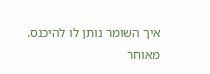איך השומר נותן לו להיכנס.
מאוחר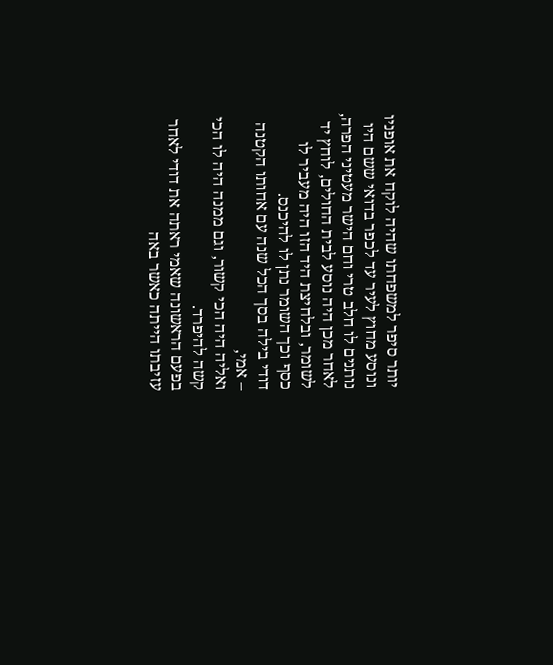יותר סיפר למשפחתו שהיה לוקח את אופניו ונוסע מחוץ לעיר עד לכפר בדואי ששם היו נותנים לו חלב טרי וחם הישר מעטיני הפרה, לאחר מכן היה נוסע לבית החולים, לוחץ יד לשומר, ובלחיצת היד הזו היה מעביר לו כסף וכך השומר נתן לו להיכנס.
דודי בילה בסך הכל שנה עם אחותו הקטנה – אמי,
ואליה היה הכי קשור, וגם ממנה היה לו הכי קשה להיפרד.
בפעם הראשונה שאמי ראתה את דודי לאחר עזיבתו הייתה כאשר באה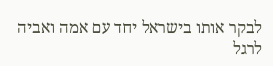לבקר אותו בישראל יחד עם אמה ואביה לרגל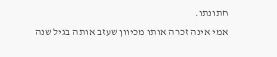חתונתו.
אמי אינה זכרה אותו מכיוון שעזב אותה בגיל שנה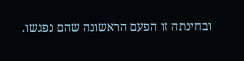ובחינתה זו הפעם הראשונה שהם נפגשו.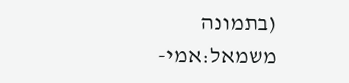(בתמונה משמאל:אמי-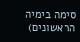סימה בימיה הראשונים)